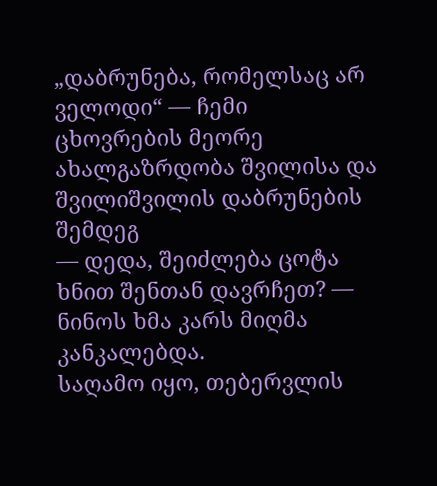„დაბრუნება, რომელსაც არ ველოდი“ — ჩემი ცხოვრების მეორე ახალგაზრდობა შვილისა და შვილიშვილის დაბრუნების შემდეგ
— დედა, შეიძლება ცოტა ხნით შენთან დავრჩეთ? — ნინოს ხმა კარს მიღმა კანკალებდა.
საღამო იყო, თებერვლის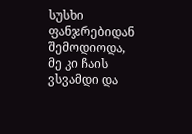სუსხი ფანჯრებიდან შემოდიოდა, მე კი ჩაის ვსვამდი და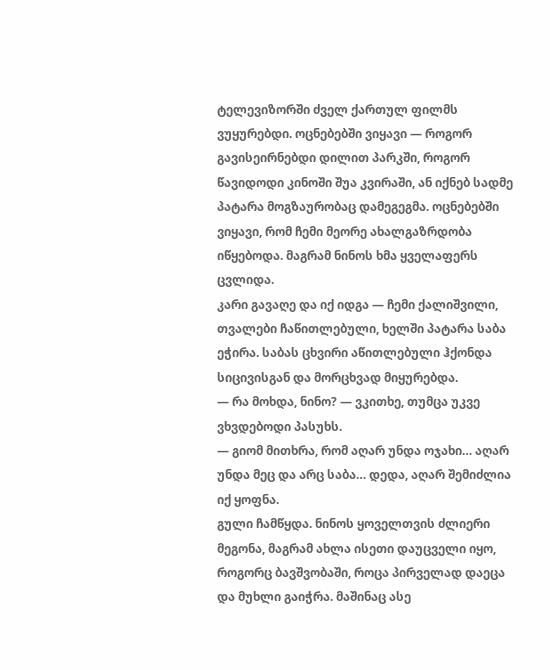ტელევიზორში ძველ ქართულ ფილმს ვუყურებდი. ოცნებებში ვიყავი — როგორ გავისეირნებდი დილით პარკში, როგორ წავიდოდი კინოში შუა კვირაში, ან იქნებ სადმე პატარა მოგზაურობაც დამეგეგმა. ოცნებებში ვიყავი, რომ ჩემი მეორე ახალგაზრდობა იწყებოდა. მაგრამ ნინოს ხმა ყველაფერს ცვლიდა.
კარი გავაღე და იქ იდგა — ჩემი ქალიშვილი, თვალები ჩაწითლებული, ხელში პატარა საბა ეჭირა. საბას ცხვირი აწითლებული ჰქონდა სიცივისგან და მორცხვად მიყურებდა.
— რა მოხდა, ნინო? — ვკითხე, თუმცა უკვე ვხვდებოდი პასუხს.
— გიომ მითხრა, რომ აღარ უნდა ოჯახი… აღარ უნდა მეც და არც საბა… დედა, აღარ შემიძლია იქ ყოფნა.
გული ჩამწყდა. ნინოს ყოველთვის ძლიერი მეგონა, მაგრამ ახლა ისეთი დაუცველი იყო, როგორც ბავშვობაში, როცა პირველად დაეცა და მუხლი გაიჭრა. მაშინაც ასე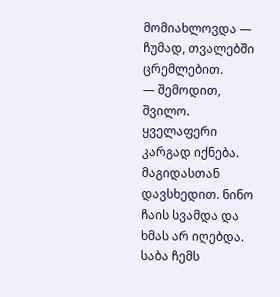მომიახლოვდა — ჩუმად, თვალებში ცრემლებით.
— შემოდით, შვილო. ყველაფერი კარგად იქნება.
მაგიდასთან დავსხედით. ნინო ჩაის სვამდა და ხმას არ იღებდა. საბა ჩემს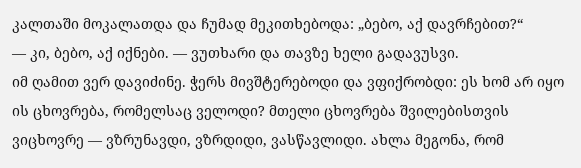კალთაში მოკალათდა და ჩუმად მეკითხებოდა: „ბებო, აქ დავრჩებით?“
— კი, ბებო, აქ იქნები. — ვუთხარი და თავზე ხელი გადავუსვი.
იმ ღამით ვერ დავიძინე. ჭერს მივშტერებოდი და ვფიქრობდი: ეს ხომ არ იყო ის ცხოვრება, რომელსაც ველოდი? მთელი ცხოვრება შვილებისთვის ვიცხოვრე — ვზრუნავდი, ვზრდიდი, ვასწავლიდი. ახლა მეგონა, რომ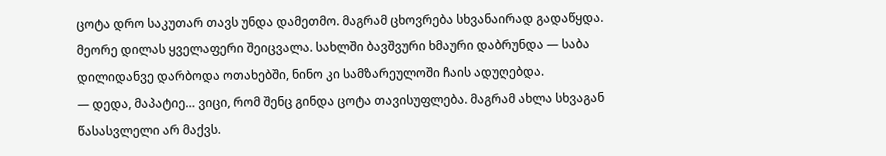ცოტა დრო საკუთარ თავს უნდა დამეთმო. მაგრამ ცხოვრება სხვანაირად გადაწყდა.
მეორე დილას ყველაფერი შეიცვალა. სახლში ბავშვური ხმაური დაბრუნდა — საბა დილიდანვე დარბოდა ოთახებში, ნინო კი სამზარეულოში ჩაის ადუღებდა.
— დედა, მაპატიე… ვიცი, რომ შენც გინდა ცოტა თავისუფლება. მაგრამ ახლა სხვაგან წასასვლელი არ მაქვს.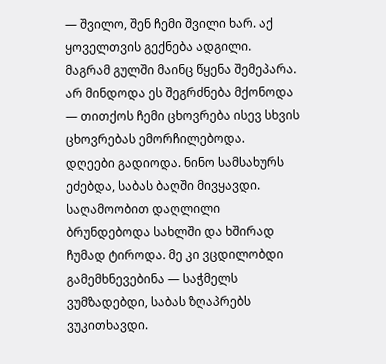— შვილო, შენ ჩემი შვილი ხარ. აქ ყოველთვის გექნება ადგილი.
მაგრამ გულში მაინც წყენა შემეპარა. არ მინდოდა ეს შეგრძნება მქონოდა — თითქოს ჩემი ცხოვრება ისევ სხვის ცხოვრებას ემორჩილებოდა.
დღეები გადიოდა. ნინო სამსახურს ეძებდა, საბას ბაღში მივყავდი. საღამოობით დაღლილი ბრუნდებოდა სახლში და ხშირად ჩუმად ტიროდა. მე კი ვცდილობდი გამემხნევებინა — საჭმელს ვუმზადებდი, საბას ზღაპრებს ვუკითხავდი.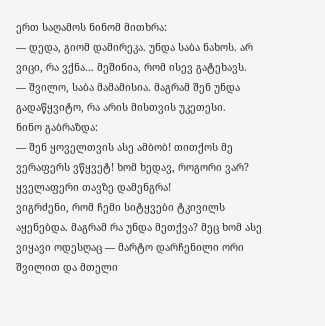ერთ საღამოს ნინომ მითხრა:
— დედა, გიომ დამირეკა. უნდა საბა ნახოს. არ ვიცი, რა ვქნა… მეშინია, რომ ისევ გატეხავს.
— შვილო, საბა მამამისია. მაგრამ შენ უნდა გადაწყვიტო, რა არის მისთვის უკეთესი.
ნინო გაბრაზდა:
— შენ ყოველთვის ასე ამბობ! თითქოს მე ვერაფერს ვწყვეტ! ხომ ხედავ, როგორი ვარ? ყველაფერი თავზე დამენგრა!
ვიგრძენი, რომ ჩემი სიტყვები ტკივილს აყენებდა. მაგრამ რა უნდა მეთქვა? მეც ხომ ასე ვიყავი ოდესღაც — მარტო დარჩენილი ორი შვილით და მთელი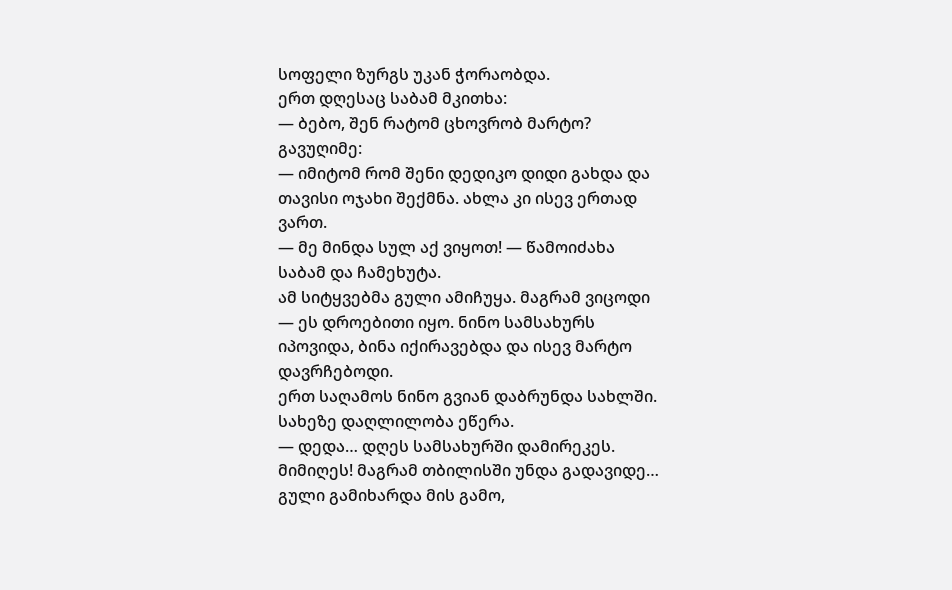სოფელი ზურგს უკან ჭორაობდა.
ერთ დღესაც საბამ მკითხა:
— ბებო, შენ რატომ ცხოვრობ მარტო?
გავუღიმე:
— იმიტომ რომ შენი დედიკო დიდი გახდა და თავისი ოჯახი შექმნა. ახლა კი ისევ ერთად ვართ.
— მე მინდა სულ აქ ვიყოთ! — წამოიძახა საბამ და ჩამეხუტა.
ამ სიტყვებმა გული ამიჩუყა. მაგრამ ვიცოდი — ეს დროებითი იყო. ნინო სამსახურს იპოვიდა, ბინა იქირავებდა და ისევ მარტო დავრჩებოდი.
ერთ საღამოს ნინო გვიან დაბრუნდა სახლში. სახეზე დაღლილობა ეწერა.
— დედა… დღეს სამსახურში დამირეკეს. მიმიღეს! მაგრამ თბილისში უნდა გადავიდე…
გული გამიხარდა მის გამო,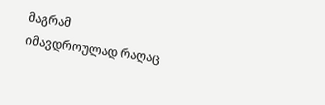მაგრამ იმავდროულად რაღაც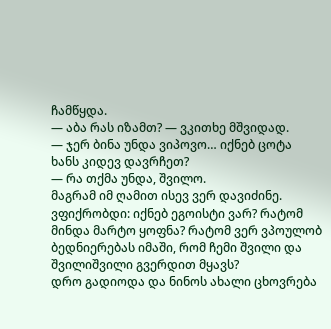ჩამწყდა.
— აბა რას იზამთ? — ვკითხე მშვიდად.
— ჯერ ბინა უნდა ვიპოვო… იქნებ ცოტა ხანს კიდევ დავრჩეთ?
— რა თქმა უნდა, შვილო.
მაგრამ იმ ღამით ისევ ვერ დავიძინე. ვფიქრობდი: იქნებ ეგოისტი ვარ? რატომ მინდა მარტო ყოფნა? რატომ ვერ ვპოულობ ბედნიერებას იმაში, რომ ჩემი შვილი და შვილიშვილი გვერდით მყავს?
დრო გადიოდა და ნინოს ახალი ცხოვრება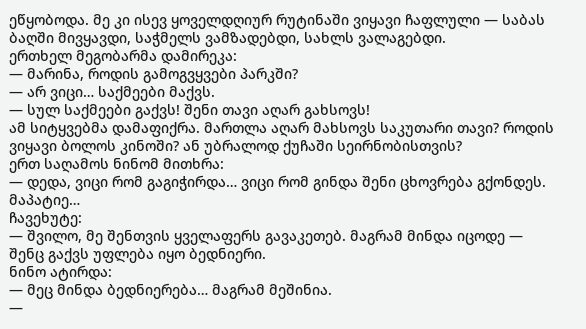ეწყობოდა. მე კი ისევ ყოველდღიურ რუტინაში ვიყავი ჩაფლული — საბას ბაღში მივყავდი, საჭმელს ვამზადებდი, სახლს ვალაგებდი.
ერთხელ მეგობარმა დამირეკა:
— მარინა, როდის გამოგვყვები პარკში?
— არ ვიცი… საქმეები მაქვს.
— სულ საქმეები გაქვს! შენი თავი აღარ გახსოვს!
ამ სიტყვებმა დამაფიქრა. მართლა აღარ მახსოვს საკუთარი თავი? როდის ვიყავი ბოლოს კინოში? ან უბრალოდ ქუჩაში სეირნობისთვის?
ერთ საღამოს ნინომ მითხრა:
— დედა, ვიცი რომ გაგიჭირდა… ვიცი რომ გინდა შენი ცხოვრება გქონდეს. მაპატიე…
ჩავეხუტე:
— შვილო, მე შენთვის ყველაფერს გავაკეთებ. მაგრამ მინდა იცოდე — შენც გაქვს უფლება იყო ბედნიერი.
ნინო ატირდა:
— მეც მინდა ბედნიერება… მაგრამ მეშინია.
—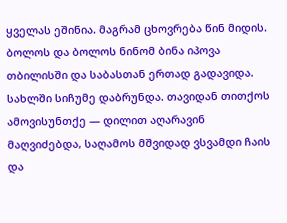ყველას ეშინია. მაგრამ ცხოვრება წინ მიდის.
ბოლოს და ბოლოს ნინომ ბინა იპოვა თბილისში და საბასთან ერთად გადავიდა. სახლში სიჩუმე დაბრუნდა. თავიდან თითქოს ამოვისუნთქე — დილით აღარავინ მაღვიძებდა, საღამოს მშვიდად ვსვამდი ჩაის და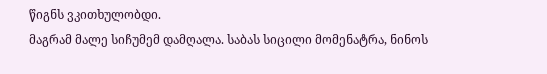წიგნს ვკითხულობდი.
მაგრამ მალე სიჩუმემ დამღალა. საბას სიცილი მომენატრა, ნინოს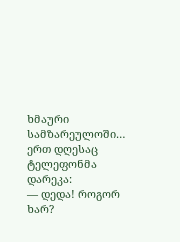ხმაური სამზარეულოში…
ერთ დღესაც ტელეფონმა დარეკა:
— დედა! როგორ ხარ?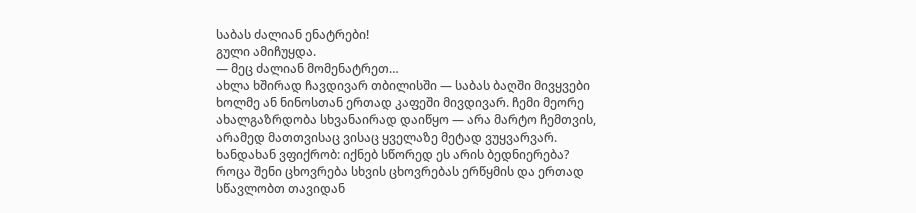საბას ძალიან ენატრები!
გული ამიჩუყდა.
— მეც ძალიან მომენატრეთ…
ახლა ხშირად ჩავდივარ თბილისში — საბას ბაღში მივყვები ხოლმე ან ნინოსთან ერთად კაფეში მივდივარ. ჩემი მეორე ახალგაზრდობა სხვანაირად დაიწყო — არა მარტო ჩემთვის, არამედ მათთვისაც ვისაც ყველაზე მეტად ვუყვარვარ.
ხანდახან ვფიქრობ: იქნებ სწორედ ეს არის ბედნიერება? როცა შენი ცხოვრება სხვის ცხოვრებას ერწყმის და ერთად სწავლობთ თავიდან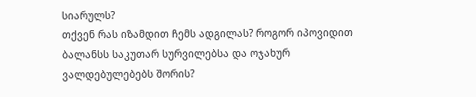სიარულს?
თქვენ რას იზამდით ჩემს ადგილას? როგორ იპოვიდით ბალანსს საკუთარ სურვილებსა და ოჯახურ ვალდებულებებს შორის?